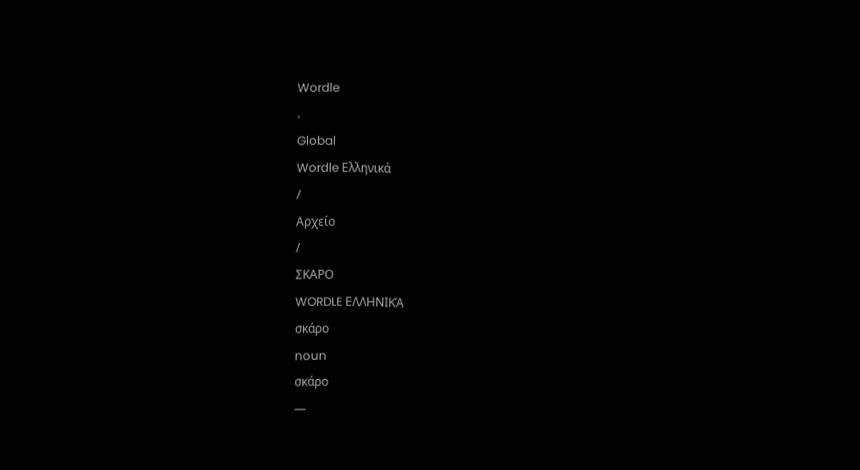Wordle
.
Global
Wordle Ελληνικά
/
Αρχείο
/
ΣΚΑΡΟ
WORDLE ΕΛΛΗΝΙΚΆ
σκάρο
noun
σκάρο
—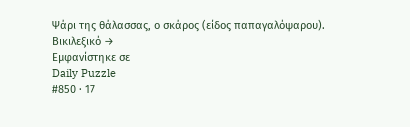Ψάρι της θάλασσας, ο σκάρος (είδος παπαγαλόψαρου).
Βικιλεξικό →
Εμφανίστηκε σε
Daily Puzzle
#850 · 17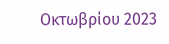Οκτωβρίου 2023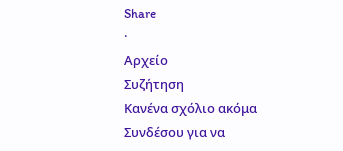Share
·
Αρχείο
Συζήτηση
Κανένα σχόλιο ακόμα
Συνδέσου για να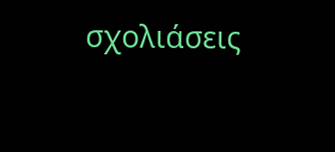σχολιάσεις